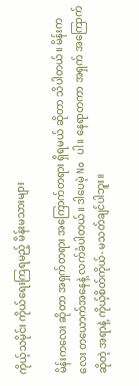ကိုယ့်သမိုင်း ကိုယ်ရေးကြရမည့် မိန်းမသားများ

မိန်းကလေး ဆိုတာ အရှက်တရား အကြောက်တရား ရှိရမယ် ဆိုတာ သိပါတယ်။ မိန်းကလေး တယောက်အနေနဲ့ လက်ခံပါတယ်။ ဒါပေမဲ့ No ပါ။ နေရာတကာ အရှက် အကြောက်ဆိုတဲ့ အရာနဲ့ ကိုယ့်စိတ်ကိုယ်- မသတ်ချင်ပါဘူး။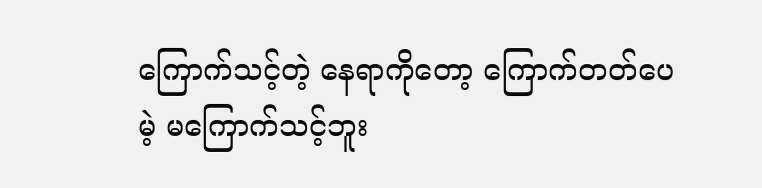ကြောက်သင့်တဲ့ နေရာကိုတော့ ကြောက်တတ်ပေမဲ့ မကြောက်သင့်ဘူး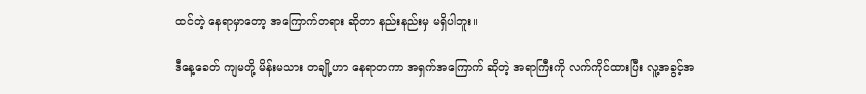ထင်တဲ့ နေရာမှာတော့ အကြောက်တရား ဆိုတာ နည်းနည်းမှ မရှိပါဘူး။

ဒီနေ့ခေတ် ကျမတို့ မိန်းမသား တချို့ဟာ နေရာတကာ အရှက်အကြောက် ဆိုတဲ့ အရာကြီးကို လက်ကိုင်ထားပြီး လူ့အခွင့်အ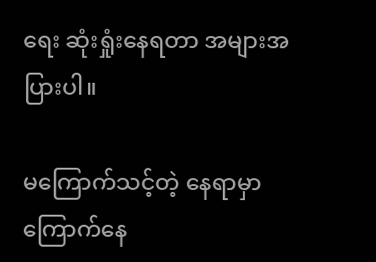ရေး ဆုံးရှုံးနေရတာ အများအပြားပါ။

မကြောက်သင့်တဲ့ နေရာမှာ ကြောက်နေ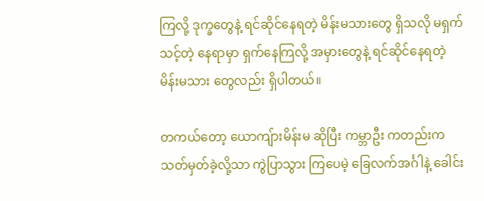ကြလို့ ဒုက္ခတွေနဲ့ ရင်ဆိုင်နေရတဲ့ မိန်းမသားတွေ ရှိသလို မရှက်သင့်တဲ့ နေရာမှာ ရှက်နေကြလို့ အမှားတွေနဲ့ ရင်ဆိုင်နေရတဲ့ မိန်းမသား တွေလည်း ရှိပါတယ်။

တကယ်တော့ ယောကျ်ားမိန်းမ ဆိုပြီး ကမ္ဘာဦး ကတည်းက သတ်မှတ်ခဲ့လို့သာ ကွဲပြာသွား ကြပေမဲ့ ခြေလက်အင်္ဂါနဲ့ ခေါင်း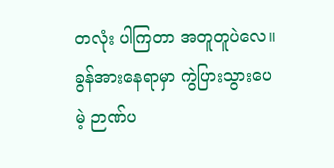တလုံး ပါကြတာ အတူတူပဲလေ။ ခွန်အားနေရာမှာ ကွဲပြားသွားပေမဲ့ ဉာဏ်ပ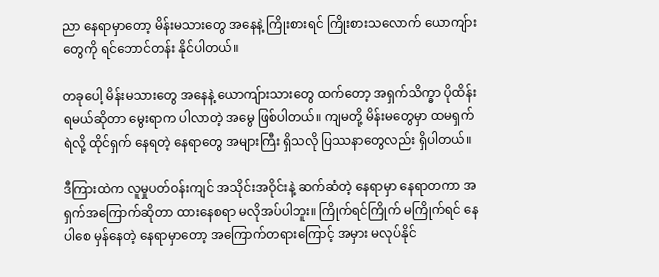ညာ နေရာမှာတော့ မိန်းမသားတွေ အနေနဲ့ ကြိုးစားရင် ကြိုးစားသလောက် ယောကျ်ားတွေကို ရင်ဘောင်တန်း နိုင်ပါတယ်။

တခုပေါ့ မိန်းမသားတွေ အနေနဲ့ ယောကျ်ားသားတွေ ထက်တော့ အရှက်သိက္ခာ ပိုထိန်းရမယ်ဆိုတာ မွေးရာက ပါလာတဲ့ အမွေ ဖြစ်ပါတယ်။ ကျမတို့ မိန်းမတွေမှာ ထမရှက်ရဲလို့ ထိုင်ရှက် နေရတဲ့ နေရာတွေ အများကြီး ရှိသလို ပြဿနာတွေလည်း ရှိပါတယ်။

ဒီကြားထဲက လူမှုပတ်ဝန်းကျင် အသိုင်းအဝိုင်းနဲ့ ဆက်ဆံတဲ့ နေရာမှာ နေရာတကာ အရှက်အကြောက်ဆိုတာ ထားနေစရာ မလိုအပ်ပါဘူး။ ကြိုက်ရင်ကြိုက် မကြိုက်ရင် နေပါစေ မှန်နေတဲ့ နေရာမှာတော့ အကြောက်တရားကြောင့် အမှား မလုပ်နိုင်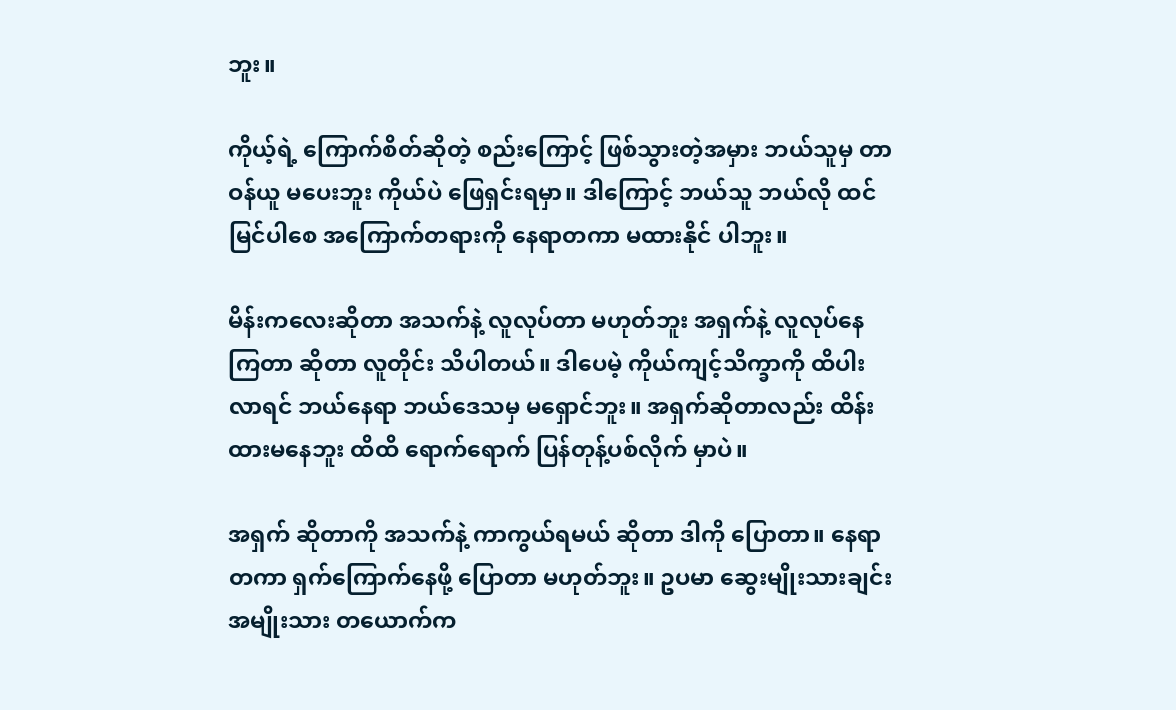ဘူး။

ကိုယ့်ရဲ့ ကြောက်စိတ်ဆိုတဲ့ စည်းကြောင့် ဖြစ်သွားတဲ့အမှား ဘယ်သူမှ တာဝန်ယူ မပေးဘူး ကိုယ်ပဲ ဖြေရှင်းရမှာ။ ဒါကြောင့် ဘယ်သူ ဘယ်လို ထင်မြင်ပါစေ အကြောက်တရားကို နေရာတကာ မထားနိုင် ပါဘူး။

မိန်းကလေးဆိုတာ အသက်နဲ့ လူလုပ်တာ မဟုတ်ဘူး အရှက်နဲ့ လူလုပ်နေကြတာ ဆိုတာ လူတိုင်း သိပါတယ်။ ဒါပေမဲ့ ကိုယ်ကျင့်သိက္ခာကို ထိပါးလာရင် ဘယ်နေရာ ဘယ်ဒေသမှ မရှောင်ဘူး။ အရှက်ဆိုတာလည်း ထိန်းထားမနေဘူး ထိထိ ရောက်ရောက် ပြန်တုန့်ပစ်လိုက် မှာပဲ။

အရှက် ဆိုတာကို အသက်နဲ့ ကာကွယ်ရမယ် ဆိုတာ ဒါကို ပြောတာ။ နေရာ တကာ ရှက်ကြောက်နေဖို့ ပြောတာ မဟုတ်ဘူး။ ဥပမာ ဆွေးမျိုးသားချင်း အမျိုးသား တယောက်က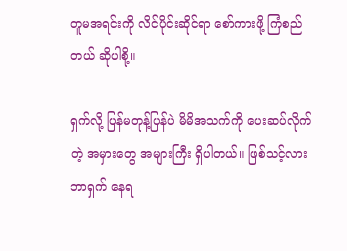တူမအရင်းကို လိင်ပိုင်းဆိုင်ရာ စော်ကားဖို့ ကြံစည်တယ် ဆိုပါစို့။

ရှက်လို့ ပြန်မတုန့်ပြန်ပဲ မိမိအသက်ကို ပေးဆပ်လိုက်တဲ့ အမှားတွေ အများကြီး ရှိပါတယ်။ ဖြစ်သင့်လား ဘာရှက် နေရ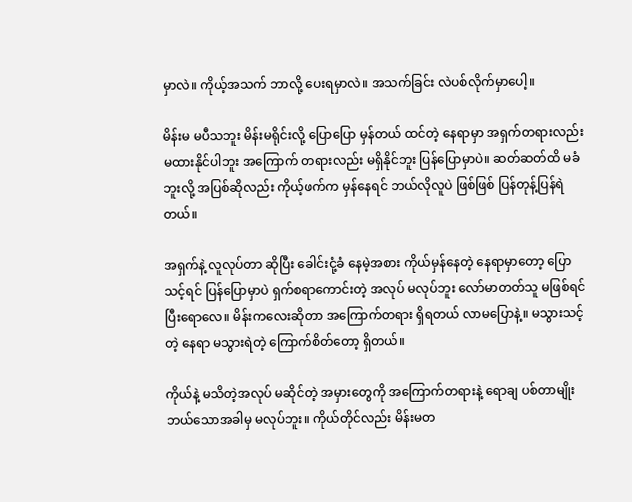မှာလဲ။ ကိုယ့်အသက် ဘာလို့ ပေးရမှာလဲ။ အသက်ခြင်း လဲပစ်လိုက်မှာပေါ့။

မိန်းမ မပီသဘူး မိန်းမရိုင်းလို့ ပြောပြော မှန်တယ် ထင်တဲ့ နေရာမှာ အရှက်တရားလည်း မထားနိုင်ပါဘူး အကြောက် တရားလည်း မရှိနိုင်ဘူး ပြန်ပြောမှာပဲ။ ဆတ်ဆတ်ထိ မခံဘူးလို့ အပြစ်ဆိုလည်း ကိုယ့်ဖက်က မှန်နေရင် ဘယ်လိုလူပဲ ဖြစ်ဖြစ် ပြန်တုန့်ပြန်ရဲတယ်။

အရှက်နဲ့ လူလုပ်တာ ဆိုပြီး ခေါင်းငုံ့ခံ နေမဲ့အစား ကိုယ်မှန်နေတဲ့ နေရာမှာတော့ ပြောသင့်ရင် ပြန်ပြောမှာပဲ ရှက်စရာကောင်းတဲ့ အလုပ် မလုပ်ဘူး လော်မာတတ်သူ မဖြစ်ရင် ပြီးရောလေ။ မိန်းကလေးဆိုတာ အကြောက်တရား ရှိရတယ် လာမပြောနဲ့။ မသွားသင့်တဲ့ နေရာ မသွားရဲတဲ့ ကြောက်စိတ်တော့ ရှိတယ်။

ကိုယ်နဲ့ မသိတဲ့အလုပ် မဆိုင်တဲ့ အမှားတွေကို အကြောက်တရားနဲ့ ရောချ ပစ်တာမျိုး ဘယ်သောအခါမှ မလုပ်ဘူး။ ကိုယ်တိုင်လည်း မိန်းမတ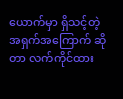ယောက်မှာ ရှိသင့်တဲ့ အရှက်အကြောက် ဆိုတာ လက်ကိုင်ထား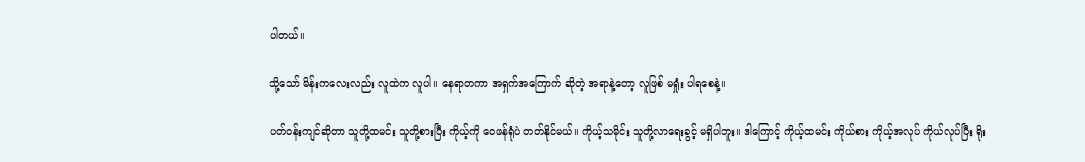ပါတယ်။

သို့သော် မိန်းကလေးလည်း လူထဲက လူပါ။ နေရာတကာ အရှက်အကြောက် ဆိုတဲ့ အရာနဲ့တော့ လူဖြစ် မရှုံး ပါရစေနဲ့။

ပတ်ဝန်းကျင်ဆိုတာ သူတို့ထမင်း သူတို့စားပြီး ကိုယ့်ကို ဝေဖန်ရုံပဲ တတ်နိုင်မယ်။ ကိုယ့်သမိုင်း သူတို့လာရေးခွင့် မရှိပါဘူး။ ဒါကြောင့် ကိုယ့်ထမင်း ကိုယ်စား ကိုယ့်အလုပ် ကိုယ်လုပ်ပြီး ရိုး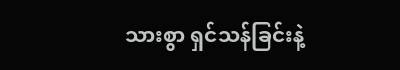သားစွာ ရှင်သန်ခြင်းနဲ့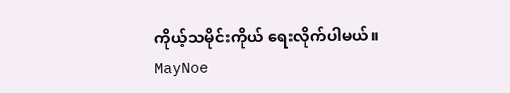ကိုယ့်သမိုင်းကိုယ် ရေးလိုက်ပါမယ်။ MayNoe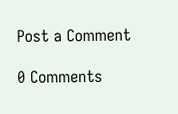Post a Comment

0 Comments